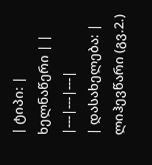| ტიპი: | ხელნაწერი | |
|---|---|---|
| დასახელება: | ლიჰევწარი (გვ.2.)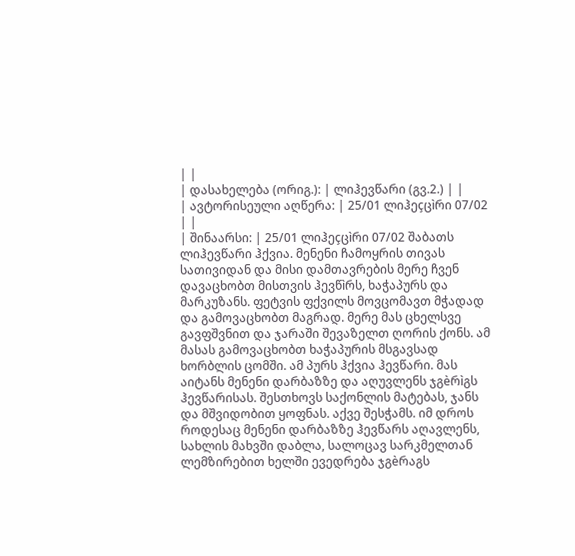| |
| დასახელება (ორიგ.): | ლიჰევწარი (გვ.2.) | |
| ავტორისეული აღწერა: | 25/01 ლიჰეçცìრი 07/02 | |
| შინაარსი: | 25/01 ლიჰეçცìრი 07/02 შაბათს ლიჰევწარი ჰქვია. მენენი ჩამოყრის თივას სათივიდან და მისი დამთავრების მერე ჩვენ დავაცხობთ მისთვის ჰევწìრს, ხაჭაპურს და მარკუზანს. ფეტვის ფქვილს მოვცომავთ მჭადად და გამოვაცხობთ მაგრად. მერე მას ცხელსვე გავფშვნით და ჯარაში შევაზელთ ღორის ქონს. ამ მასას გამოვაცხობთ ხაჭაპურის მსგავსად ხორბლის ცომში. ამ პურს ჰქვია ჰევწარი. მას აიტანს მენენი დარბაზზე და აღუვლენს ჯგèრìგს ჰევწარისას. შესთხოვს საქონლის მატებას, ჯანს და მშვიდობით ყოფნას. აქვე შესჭამს. იმ დროს როდესაც მენენი დარბაზზე ჰევწარს აღავლენს, სახლის მახვში დაბლა, სალოცავ სარკმელთან ლემზირებით ხელში ევედრება ჯგèრაგს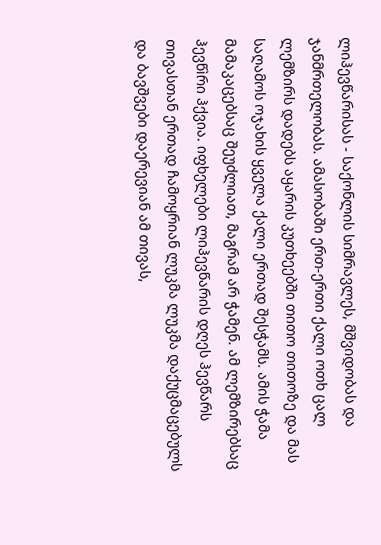ლიჰევწარისას - საქონლის სიმრავლეს, მშვიდობას და ჯანმრთელობას. ამასობაში ერთ-ერთი ქალი ოთხ ცალ ლემზირს დადებს აყარის კუთხეებში თითო თითოზე და მას საღამოს ოჯახის ყველა ქალი ერთად შესჭამს. ამის ჭამა მამაკაცებსაც შეუძლიათ, მაგრამ არ ჭამენ. ამ ლემზირებსაც ჰევწìრი ჰქვია. იფხელები ლიჰევწარის დღეს ჰევწარს თივასთან ერთად ჩამოყრიან ლუკმა ლუკმა დაქუცმაცებულს და ბავშვები დაერევიან ამ თივას,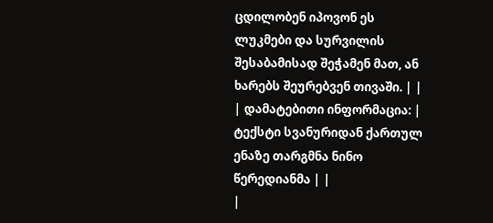ცდილობენ იპოვონ ეს ლუკმები და სურვილის შესაბამისად შეჭამენ მათ, ან ხარებს შეურებვენ თივაში. | |
| დამატებითი ინფორმაცია: | ტექსტი სვანურიდან ქართულ ენაზე თარგმნა ნინო წერედიანმა | |
|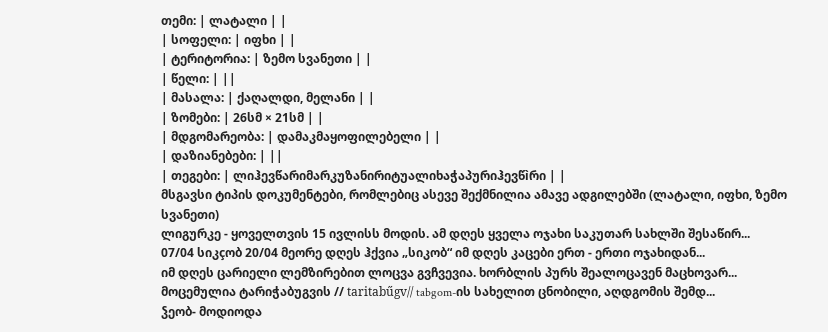თემი: | ლატალი | |
| სოფელი: | იფხი | |
| ტერიტორია: | ზემო სვანეთი | |
| წელი: | ||
| მასალა: | ქაღალდი, მელანი | |
| ზომები: | 26სმ × 21სმ | |
| მდგომარეობა: | დამაკმაყოფილებელი | |
| დაზიანებები: | ||
| თეგები: | ლიჰევწარიმარკუზანირიტუალიხაჭაპურიჰევწìრი | |
მსგავსი ტიპის დოკუმენტები, რომლებიც ასევე შექმნილია ამავე ადგილებში (ლატალი, იფხი, ზემო სვანეთი)
ლიგურკე - ყოველთვის 15 ივლისს მოდის. ამ დღეს ყველა ოჯახი საკუთარ სახლში შესაწირ...
07/04 სიკçობ 20/04 მეორე დღეს ჰქვია „სიკობ“ იმ დღეს კაცები ერთ - ერთი ოჯახიდან...
იმ დღეს ცარიელი ლემზირებით ლოცვა გვჩვევია. ხორბლის პურს შეალოცავენ მაცხოვარ...
მოცემულია ტარიჭაბუგვის // taritabűgv// tabgom-ის სახელით ცნობილი, აღდგომის შემდ...
ჴეობ- მოდიოდა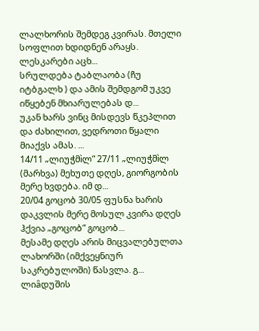ლალხორის შემდეგ კვირას. მთელი სოფლით ხდიდნენ არაყს. ლესკარები აცხ...
სრულდება ტაბლაობა (ჩუ იტბგალხ ) და ამის შემდგომ უკვე იწყებენ მხიარულებას დ...
უკან ხარს ვინც მისდევს წკეპლით და ძახილით, ვედროთი წყალი მიაქვს ამას. ...
14/11 „ლიუჭმìლ“ 27/11 „ლიუჭმìლ (მარხვა) მეხუთე დღეს, გიორგობის მერე ხვდება. იმ დ...
20/04 გოცობ 30/05 ფუსნა ხარის დაკვლის მერე მოსულ კვირა დღეს ჰქვია „გოცობ“ გოცობ...
მესამე დღეს არის მიცვალებულთა ლახორში (იმქვეყნიურ საკრებულოში) წასვლა. გ...
ლიâდუშის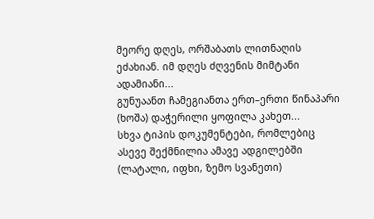მეორე დღეს, ორშაბათს ლითნაღის ეძახიან. იმ დღეს ძღვენის მიმტანი ადამიანი...
გუნუაანთ ჩამეგიანთა ერთ–ერთი წინაპარი (ხოშა) დაჭერილი ყოფილა კახეთ...
სხვა ტიპის დოკუმენტები, რომლებიც ასევე შექმნილია ამავე ადგილებში (ლატალი, იფხი, ზემო სვანეთი)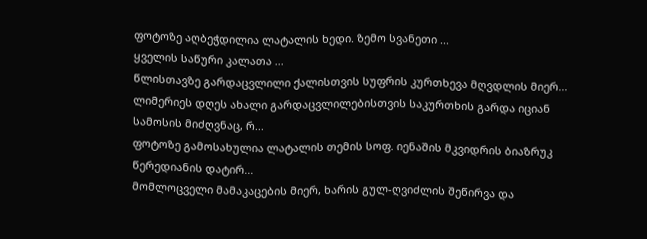ფოტოზე აღბეჭდილია ლატალის ხედი. ზემო სვანეთი ...
ყველის საწური კალათა ...
წლისთავზე გარდაცვლილი ქალისთვის სუფრის კურთხევა მღვდლის მიერ...
ლიმერიეს დღეს ახალი გარდაცვლილებისთვის საკურთხის გარდა იციან სამოსის მიძღვნაც, რ...
ფოტოზე გამოსახულია ლატალის თემის სოფ. იენაშის მკვიდრის ბიაზრუკ წერედიანის დატირ...
მომლოცველი მამაკაცების მიერ, ხარის გულ-ღვიძლის შეწირვა და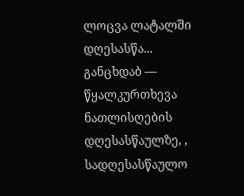ლოცვა ლატალში დღესასწა...
განცხდაბ — წყალკურთხევა ნათლისღების დღესასწაულზე, , სადღესასწაულო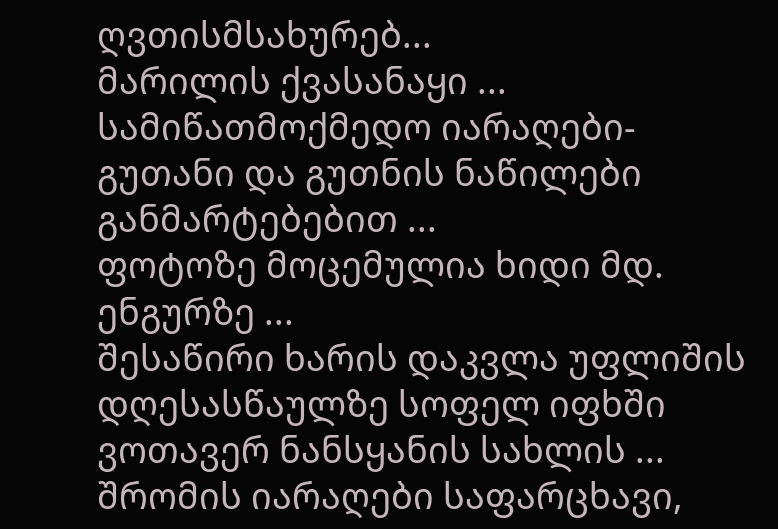ღვთისმსახურებ...
მარილის ქვასანაყი ...
სამიწათმოქმედო იარაღები-გუთანი და გუთნის ნაწილები განმარტებებით ...
ფოტოზე მოცემულია ხიდი მდ. ენგურზე ...
შესაწირი ხარის დაკვლა უფლიშის დღესასწაულზე სოფელ იფხში ვოთავერ ნანსყანის სახლის ...
შრომის იარაღები საფარცხავი,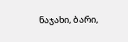ნაჯახი, ბარი,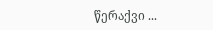წერაქვი ...